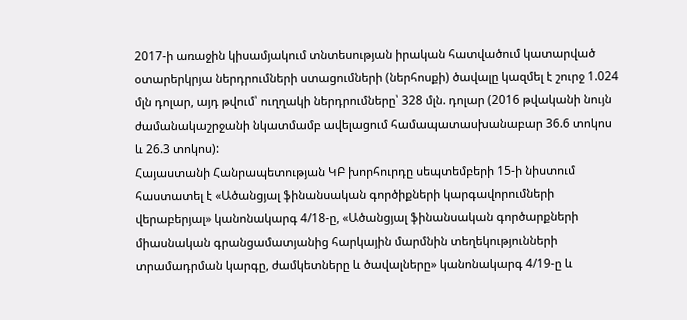2017-ի առաջին կիսամյակում տնտեսության իրական հատվածում կատարված օտարերկրյա ներդրումների ստացումների (ներհոսքի) ծավալը կազմել է շուրջ 1.024 մլն դոլար, այդ թվում՝ ուղղակի ներդրումները՝ 328 մլն. դոլար (2016 թվականի նույն ժամանակաշրջանի նկատմամբ ավելացում համապատասխանաբար 36.6 տոկոս և 26.3 տոկոս):
Հայաստանի Հանրապետության ԿԲ խորհուրդը սեպտեմբերի 15-ի նիստում հաստատել է «Ածանցյալ ֆինանսական գործիքների կարգավորումների վերաբերյալ» կանոնակարգ 4/18-ը, «Ածանցյալ ֆինանսական գործարքների միասնական գրանցամատյանից հարկային մարմնին տեղեկությունների տրամադրման կարգը, ժամկետները և ծավալները» կանոնակարգ 4/19-ը և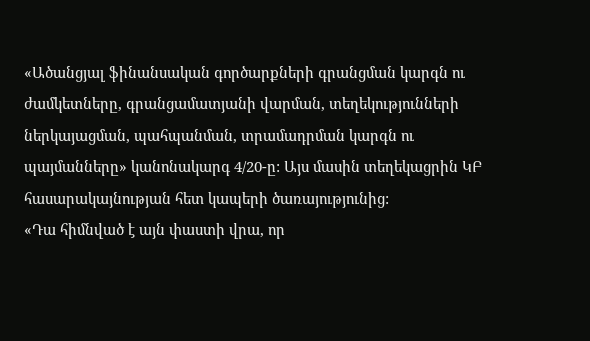«Ածանցյալ ֆինանսական գործարքների գրանցման կարգն ու ժամկետները, գրանցամատյանի վարման, տեղեկությունների ներկայացման, պահպանման, տրամադրման կարգն ու պայմանները» կանոնակարգ 4/20-ը: Այս մասին տեղեկացրին ԿԲ հասարակայնության հետ կապերի ծառայությունից:
«Դա հիմնված է այն փաստի վրա, որ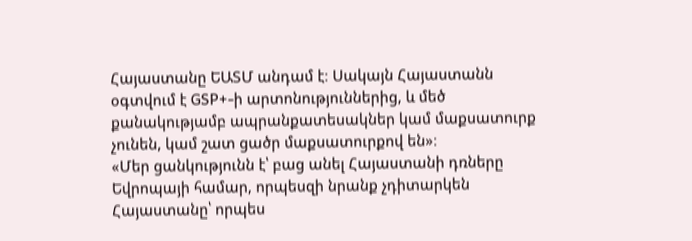Հայաստանը ԵԱՏՄ անդամ է։ Սակայն Հայաստանն օգտվում է GSP+-ի արտոնություններից, և մեծ քանակությամբ ապրանքատեսակներ կամ մաքսատուրք չունեն, կամ շատ ցածր մաքսատուրքով են»։
«Մեր ցանկությունն է՝ բաց անել Հայաստանի դռները Եվրոպայի համար, որպեսզի նրանք չդիտարկեն Հայաստանը՝ որպես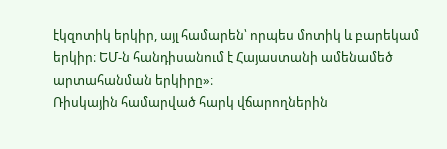էկզոտիկ երկիր, այլ համարեն՝ որպես մոտիկ և բարեկամ երկիր։ ԵՄ-ն հանդիսանում է Հայաստանի ամենամեծ արտահանման երկիրը»։
Ռիսկային համարված հարկ վճարողներին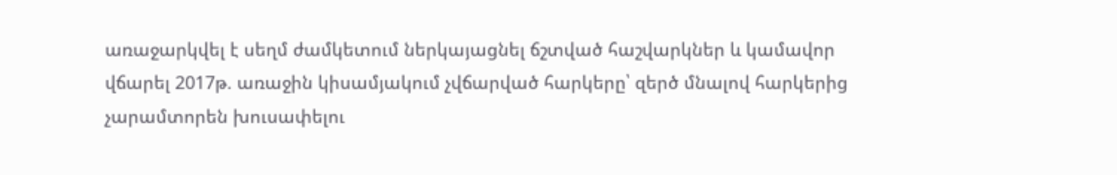առաջարկվել է սեղմ ժամկետում ներկայացնել ճշտված հաշվարկներ և կամավոր վճարել 2017թ. առաջին կիսամյակում չվճարված հարկերը՝ զերծ մնալով հարկերից չարամտորեն խուսափելու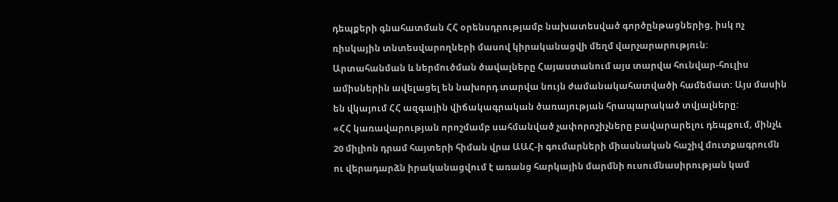դեպքերի գնահատման ՀՀ օրենսդրությամբ նախատեսված գործընթացներից, իսկ ոչ ռիսկային տնտեսվարողների մասով կիրականացվի մեղմ վարչարարություն:
Արտահանման և ներմուծման ծավալները Հայաստանում այս տարվա հունվար-հուլիս ամիսներին ավելացել են նախորդ տարվա նույն ժամանակահատվածի համեմատ: Այս մասին են վկայում ՀՀ ազգային վիճակագրական ծառայության հրապարակած տվյալները:
«ՀՀ կառավարության որոշմամբ սահմանված չափորոշիչները բավարարելու դեպքում, մինչև 20 միլիոն դրամ հայտերի հիման վրա ԱԱՀ-ի գումարների միասնական հաշիվ մուտքագրումն ու վերադարձն իրականացվում է առանց հարկային մարմնի ուսումնասիրության կամ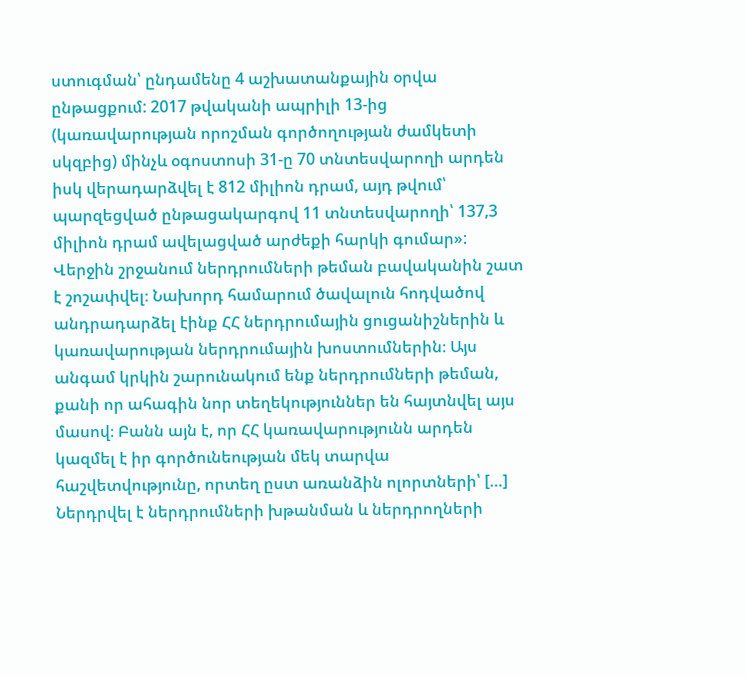ստուգման՝ ընդամենը 4 աշխատանքային օրվա ընթացքում: 2017 թվականի ապրիլի 13-ից (կառավարության որոշման գործողության ժամկետի սկզբից) մինչև օգոստոսի 31-ը 70 տնտեսվարողի արդեն իսկ վերադարձվել է 812 միլիոն դրամ, այդ թվում՝ պարզեցված ընթացակարգով 11 տնտեսվարողի՝ 137,3 միլիոն դրամ ավելացված արժեքի հարկի գումար»:
Վերջին շրջանում ներդրումների թեման բավականին շատ է շոշափվել։ Նախորդ համարում ծավալուն հոդվածով անդրադարձել էինք ՀՀ ներդրումային ցուցանիշներին և կառավարության ներդրումային խոստումներին։ Այս անգամ կրկին շարունակում ենք ներդրումների թեման, քանի որ ահագին նոր տեղեկություններ են հայտնվել այս մասով։ Բանն այն է, որ ՀՀ կառավարությունն արդեն կազմել է իր գործունեության մեկ տարվա հաշվետվությունը, որտեղ ըստ առանձին ոլորտների՝ […]
Ներդրվել է ներդրումների խթանման և ներդրողների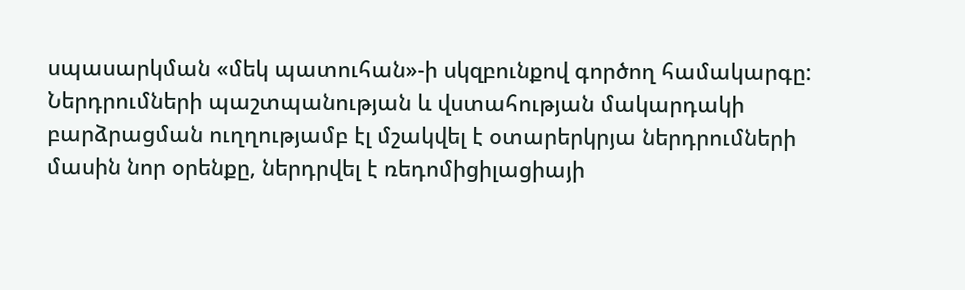սպասարկման «մեկ պատուհան»-ի սկզբունքով գործող համակարգը: Ներդրումների պաշտպանության և վստահության մակարդակի բարձրացման ուղղությամբ էլ մշակվել է օտարերկրյա ներդրումների մասին նոր օրենքը, ներդրվել է ռեդոմիցիլացիայի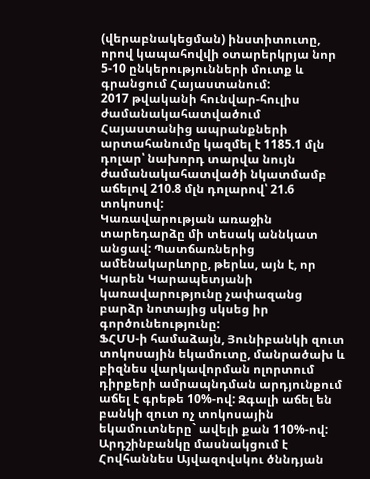(վերաբնակեցման) ինստիտուտը, որով կապահովվի օտարերկրյա նոր 5-10 ընկերությունների մուտք և գրանցում Հայաստանում:
2017 թվականի հունվար-հուլիս ժամանակահատվածում Հայաստանից ապրանքների արտահանումը կազմել է 1185.1 մլն դոլար՝ նախորդ տարվա նույն ժամանակահատվածի նկատմամբ աճելով 210.8 մլն դոլարով՝ 21.6 տոկոսով:
Կառավարության առաջին տարեդարձը մի տեսակ աննկատ անցավ: Պատճառներից ամենակարևորը, թերևս, այն է, որ Կարեն Կարապետյանի կառավարությունը չափազանց բարձր նոտայից սկսեց իր գործունեությունը:
ՖՀՄՍ-ի համաձայն, Յունիբանկի զուտ տոկոսային եկամուտը, մանրածախ և բիզնես վարկավորման ոլորտում դիրքերի ամրապնդման արդյունքում աճել է գրեթե 10%-ով: Զգալի աճել են բանկի զուտ ոչ տոկոսային եկամուտները` ավելի քան 110%-ով:
Արդշինբանկը մասնակցում է Հովհաննես Այվազովսկու ծննդյան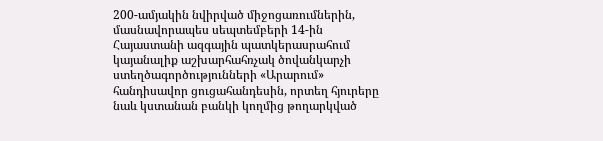200-ամյակին նվիրված միջոցառումներին, մասնավորապես սեպտեմբերի 14-ին Հայաստանի ազգային պատկերասրահում կայանալիք աշխարհահռչակ ծովանկարչի ստեղծագործությունների «Արարում» հանդիսավոր ցուցահանդեսին, որտեղ հյուրերը նաև կստանան բանկի կողմից թողարկված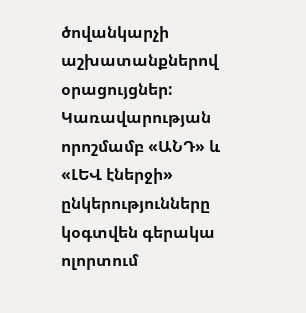ծովանկարչի աշխատանքներով օրացույցներ:
Կառավարության որոշմամբ «ԱՆԴ» և «ԼԵՎ էներջի» ընկերությունները կօգտվեն գերակա ոլորտում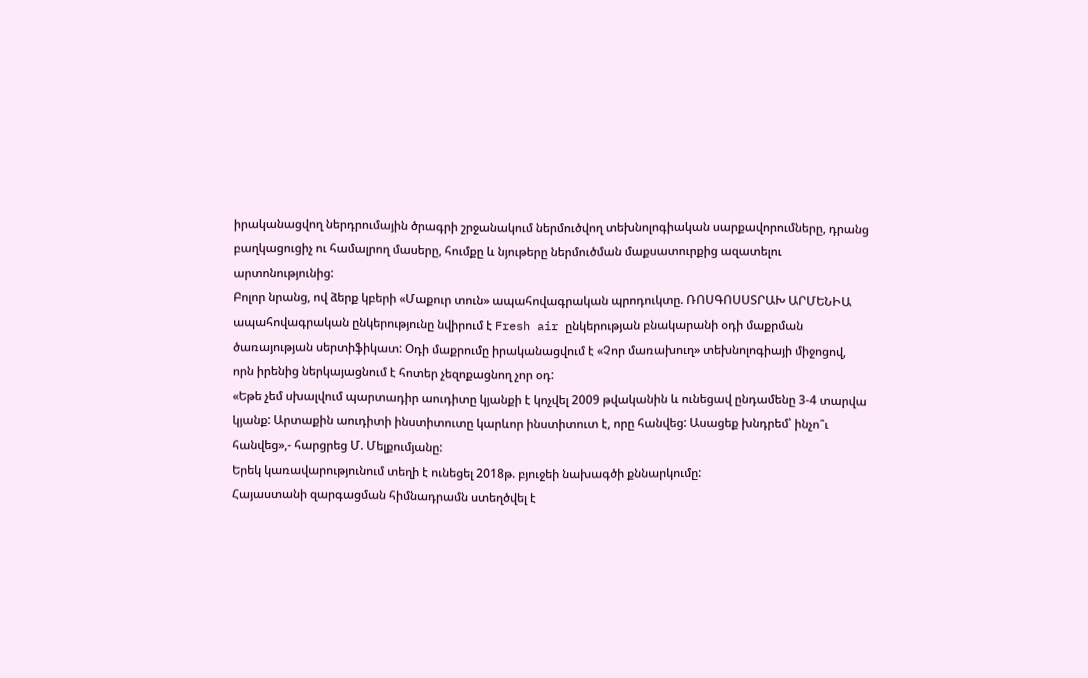իրականացվող ներդրումային ծրագրի շրջանակում ներմուծվող տեխնոլոգիական սարքավորումները, դրանց բաղկացուցիչ ու համալրող մասերը, հումքը և նյութերը ներմուծման մաքսատուրքից ազատելու արտոնությունից:
Բոլոր նրանց, ով ձերք կբերի «Մաքուր տուն» ապահովագրական պրոդուկտը. ՌՈՍԳՈՍՍՏՐԱԽ ԱՐՄԵՆԻԱ ապահովագրական ընկերությունը նվիրում է Fresh air ընկերության բնակարանի օդի մաքրման ծառայության սերտիֆիկատ: Օդի մաքրումը իրականացվում է «Չոր մառախուղ» տեխնոլոգիայի միջոցով, որն իրենից ներկայացնում է հոտեր չեզոքացնող չոր օդ:
«Եթե չեմ սխալվում պարտադիր աուդիտը կյանքի է կոչվել 2009 թվականին և ունեցավ ընդամենը 3-4 տարվա կյանք: Արտաքին աուդիտի ինստիտուտը կարևոր ինստիտուտ է, որը հանվեց: Ասացեք խնդրեմ՝ ինչո՞ւ հանվեց»,- հարցրեց Մ. Մելքումյանը:
Երեկ կառավարությունում տեղի է ունեցել 2018թ. բյուջեի նախագծի քննարկումը:
Հայաստանի զարգացման հիմնադրամն ստեղծվել է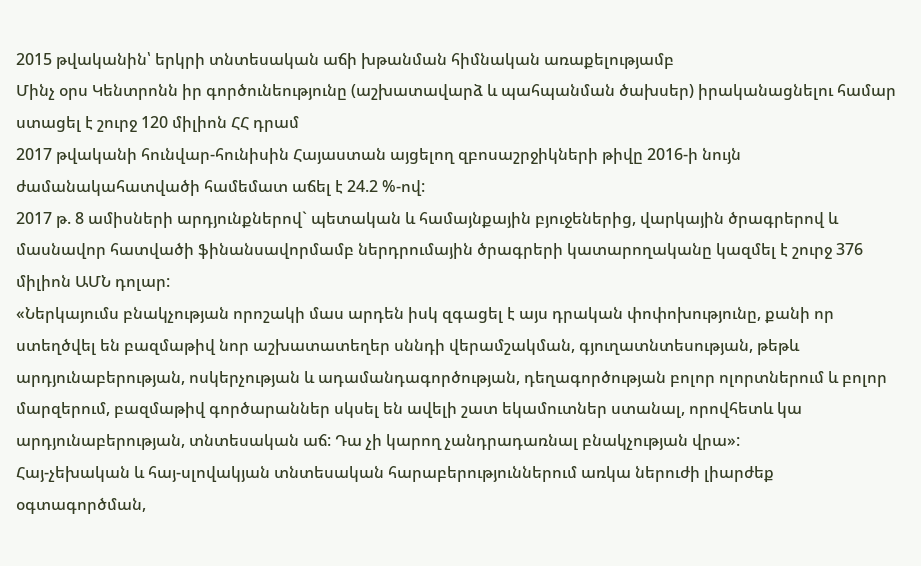2015 թվականին՝ երկրի տնտեսական աճի խթանման հիմնական առաքելությամբ
Մինչ օրս Կենտրոնն իր գործունեությունը (աշխատավարձ և պահպանման ծախսեր) իրականացնելու համար ստացել է շուրջ 120 միլիոն ՀՀ դրամ
2017 թվականի հունվար-հունիսին Հայաստան այցելող զբոսաշրջիկների թիվը 2016-ի նույն ժամանակահատվածի համեմատ աճել է 24.2 %-ով:
2017 թ. 8 ամիսների արդյունքներով` պետական և համայնքային բյուջեներից, վարկային ծրագրերով և մասնավոր հատվածի ֆինանսավորմամբ ներդրումային ծրագրերի կատարողականը կազմել է շուրջ 376 միլիոն ԱՄՆ դոլար:
«Ներկայումս բնակչության որոշակի մաս արդեն իսկ զգացել է այս դրական փոփոխությունը, քանի որ ստեղծվել են բազմաթիվ նոր աշխատատեղեր սննդի վերամշակման, գյուղատնտեսության, թեթև արդյունաբերության, ոսկերչության և ադամանդագործության, դեղագործության բոլոր ոլորտներում և բոլոր մարզերում, բազմաթիվ գործարաններ սկսել են ավելի շատ եկամուտներ ստանալ, որովհետև կա արդյունաբերության, տնտեսական աճ: Դա չի կարող չանդրադառնալ բնակչության վրա»:
Հայ-չեխական և հայ-սլովակյան տնտեսական հարաբերություններում առկա ներուժի լիարժեք օգտագործման,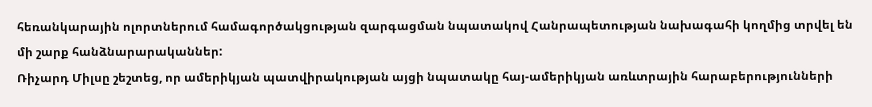հեռանկարային ոլորտներում համագործակցության զարգացման նպատակով Հանրապետության նախագահի կողմից տրվել են մի շարք հանձնարարականներ:
Ռիչարդ Միլսը շեշտեց, որ ամերիկյան պատվիրակության այցի նպատակը հայ-ամերիկյան առևտրային հարաբերությունների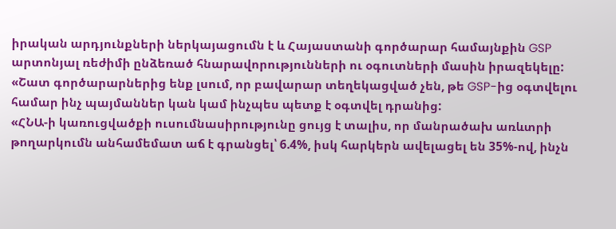իրական արդյունքների ներկայացումն է և Հայաստանի գործարար համայնքին GSP արտոնյալ ռեժիմի ընձեռած հնարավորությունների ու օգուտների մասին իրազեկելը: «Շատ գործարարներից ենք լսում, որ բավարար տեղեկացված չեն, թե GSP-ից օգտվելու համար ինչ պայմաններ կան կամ ինչպես պետք է օգտվել դրանից:
«ՀՆԱ-ի կառուցվածքի ուսումնասիրությունը ցույց է տալիս, որ մանրածախ առևտրի թողարկումն անհամեմատ աճ է գրանցել՝ 6.4%, իսկ հարկերն ավելացել են 35%-ով, ինչն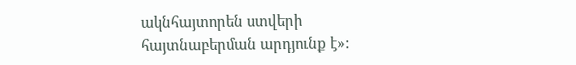ակնհայտորեն ստվերի հայտնաբերման արդյունք է»: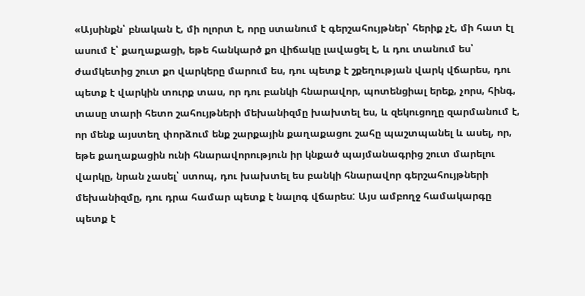«Այսինքն՝ բնական է, մի ոլորտ է, որը ստանում է գերշահույթներ՝ հերիք չէ, մի հատ էլ ասում է՝ քաղաքացի, եթե հանկարծ քո վիճակը լավացել է, և դու տանում ես՝ ժամկետից շուտ քո վարկերը մարում ես, դու պետք է շքեղության վարկ վճարես, դու պետք է վարկին տուրք տաս, որ դու բանկի հնարավոր, պոտենցիալ երեք, չորս, հինգ, տասը տարի հետո շահույթների մեխանիզմը խախտել ես, և զեկուցողը զարմանում է, որ մենք այստեղ փորձում ենք շարքային քաղաքացու շահը պաշտպանել և ասել, որ, եթե քաղաքացին ունի հնարավորություն իր կնքած պայմանագրից շուտ մարելու վարկը, նրան չասել՝ ստոպ, դու խախտել ես բանկի հնարավոր գերշահույթների մեխանիզմը, դու դրա համար պետք է նալոգ վճարես: Այս ամբողջ համակարգը պետք է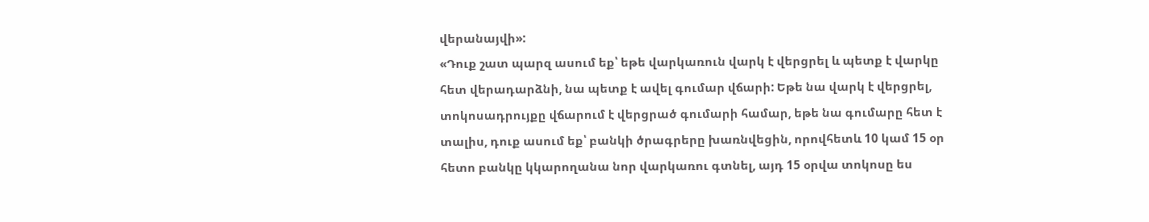վերանայվի»:
«Դուք շատ պարզ ասում եք՝ եթե վարկառուն վարկ է վերցրել և պետք է վարկը հետ վերադարձնի, նա պետք է ավել գումար վճարի: Եթե նա վարկ է վերցրել, տոկոսադրույքը վճարում է վերցրած գումարի համար, եթե նա գումարը հետ է տալիս, դուք ասում եք՝ բանկի ծրագրերը խառնվեցին, որովհետև 10 կամ 15 օր հետո բանկը կկարողանա նոր վարկառու գտնել, այդ 15 օրվա տոկոսը ես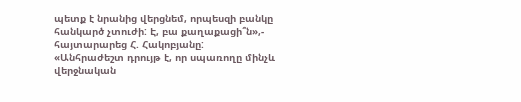պետք է նրանից վերցնեմ, որպեսզի բանկը հանկարծ չտուժի: Է, բա քաղաքացի՞ն»,- հայտարարեց Հ. Հակոբյանը:
«Անհրաժեշտ դրույթ է, որ սպառողը մինչև վերջնական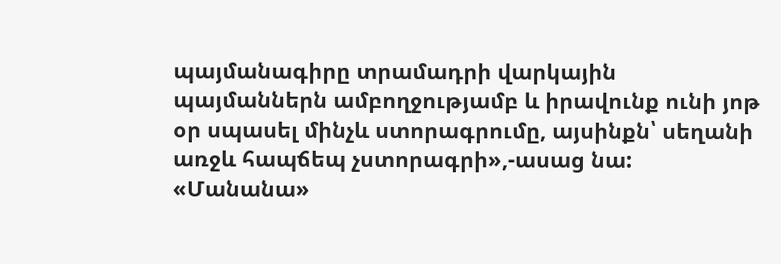պայմանագիրը տրամադրի վարկային պայմաններն ամբողջությամբ և իրավունք ունի յոթ օր սպասել մինչև ստորագրումը, այսինքն՝ սեղանի առջև հապճեպ չստորագրի»,-ասաց նա:
«Մանանա»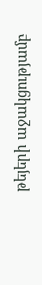թեյերի աջակցությամբ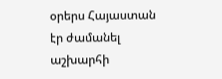օրերս Հայաստան էր ժամանել աշխարհի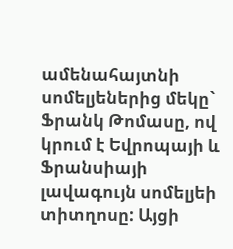ամենահայտնի սոմելյեներից մեկը` Ֆրանկ Թոմասը, ով կրում է Եվրոպայի և Ֆրանսիայի լավագույն սոմելյեի տիտղոսը: Այցի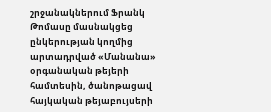շրջանակներում Ֆրանկ Թոմասը մասնակցեց ընկերության կողմից արտադրված «Մանանա» օրգանական թեյերի համտեսին, ծանոթացավ հայկական թեյաբույսերի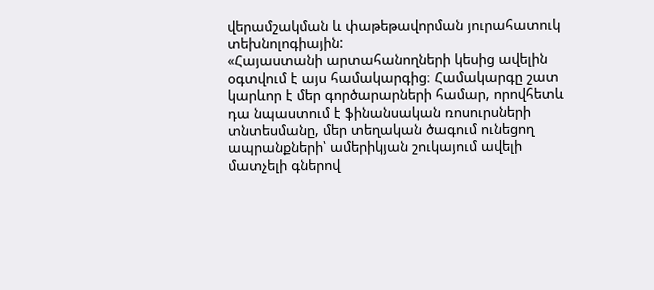վերամշակման և փաթեթավորման յուրահատուկ տեխնոլոգիային:
«Հայաստանի արտահանողների կեսից ավելին օգտվում է այս համակարգից։ Համակարգը շատ կարևոր է մեր գործարարների համար, որովհետև դա նպաստում է ֆինանսական ռոսուրսների տնտեսմանը, մեր տեղական ծագում ունեցող ապրանքների՝ ամերիկյան շուկայում ավելի մատչելի գներով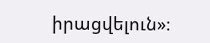իրացվելուն»։